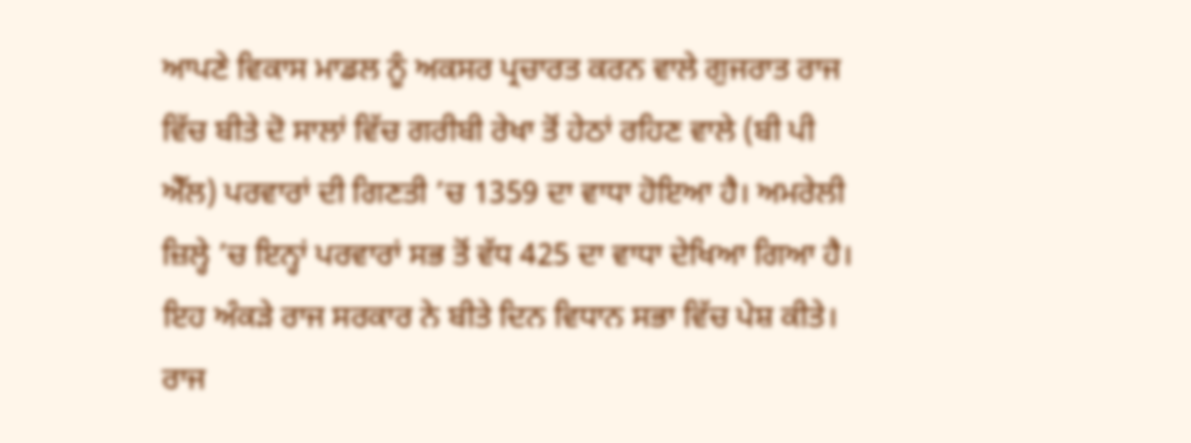ਆਪਣੇ ਵਿਕਾਸ ਮਾਡਲ ਨੂੰ ਅਕਸਰ ਪ੍ਰਚਾਰਤ ਕਰਨ ਵਾਲੇ ਗੁਜਰਾਤ ਰਾਜ ਵਿੱਚ ਬੀਤੇ ਦੋ ਸਾਲਾਂ ਵਿੱਚ ਗਰੀਬੀ ਰੇਖਾ ਤੋਂ ਹੇਠਾਂ ਰਹਿਣ ਵਾਲੇ (ਬੀ ਪੀ ਐੱਲ) ਪਰਵਾਰਾਂ ਦੀ ਗਿਣਤੀ ’ਚ 1359 ਦਾ ਵਾਧਾ ਹੋਇਆ ਹੈ। ਅਮਰੇਲੀ ਜ਼ਿਲ੍ਹੇ ’ਚ ਇਨ੍ਹਾਂ ਪਰਵਾਰਾਂ ਸਭ ਤੋਂ ਵੱਧ 425 ਦਾ ਵਾਧਾ ਦੇਖਿਆ ਗਿਆ ਹੈ। ਇਹ ਅੰਕੜੇ ਰਾਜ ਸਰਕਾਰ ਨੇ ਬੀਤੇ ਦਿਨ ਵਿਧਾਨ ਸਭਾ ਵਿੱਚ ਪੇਸ਼ ਕੀਤੇ। ਰਾਜ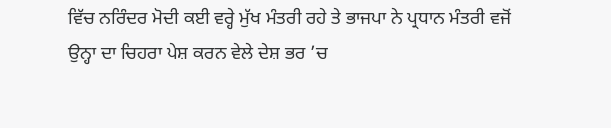ਵਿੱਚ ਨਰਿੰਦਰ ਮੋਦੀ ਕਈ ਵਰ੍ਹੇ ਮੁੱਖ ਮੰਤਰੀ ਰਹੇ ਤੇ ਭਾਜਪਾ ਨੇ ਪ੍ਰਧਾਨ ਮੰਤਰੀ ਵਜੋਂ ਉਨ੍ਹਾ ਦਾ ਚਿਹਰਾ ਪੇਸ਼ ਕਰਨ ਵੇਲੇ ਦੇਸ਼ ਭਰ ’ਚ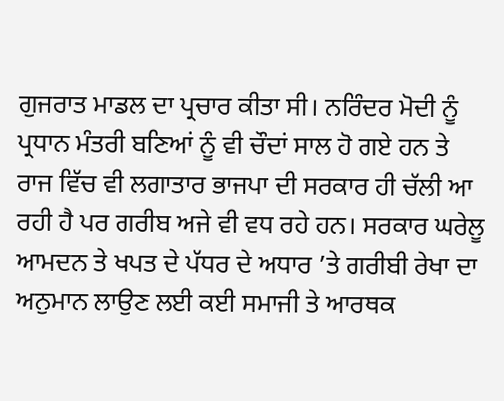ਗੁਜਰਾਤ ਮਾਡਲ ਦਾ ਪ੍ਰਚਾਰ ਕੀਤਾ ਸੀ। ਨਰਿੰਦਰ ਮੋਦੀ ਨੂੰ ਪ੍ਰਧਾਨ ਮੰਤਰੀ ਬਣਿਆਂ ਨੂੰ ਵੀ ਚੌਦਾਂ ਸਾਲ ਹੋ ਗਏ ਹਨ ਤੇ ਰਾਜ ਵਿੱਚ ਵੀ ਲਗਾਤਾਰ ਭਾਜਪਾ ਦੀ ਸਰਕਾਰ ਹੀ ਚੱਲੀ ਆ ਰਹੀ ਹੈ ਪਰ ਗਰੀਬ ਅਜੇ ਵੀ ਵਧ ਰਹੇ ਹਨ। ਸਰਕਾਰ ਘਰੇਲੂ ਆਮਦਨ ਤੇ ਖਪਤ ਦੇ ਪੱਧਰ ਦੇ ਅਧਾਰ ’ਤੇ ਗਰੀਬੀ ਰੇਖਾ ਦਾ ਅਨੁਮਾਨ ਲਾਉਣ ਲਈ ਕਈ ਸਮਾਜੀ ਤੇ ਆਰਥਕ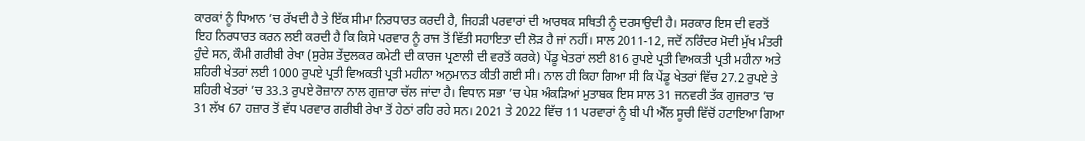ਕਾਰਕਾਂ ਨੂੰ ਧਿਆਨ ’ਚ ਰੱਖਦੀ ਹੈ ਤੇ ਇੱਕ ਸੀਮਾ ਨਿਰਧਾਰਤ ਕਰਦੀ ਹੈ, ਜਿਹੜੀ ਪਰਵਾਰਾਂ ਦੀ ਆਰਥਕ ਸਥਿਤੀ ਨੂੰ ਦਰਸਾਉਦੀ ਹੈ। ਸਰਕਾਰ ਇਸ ਦੀ ਵਰਤੋਂ ਇਹ ਨਿਰਧਾਰਤ ਕਰਨ ਲਈ ਕਰਦੀ ਹੈ ਕਿ ਕਿਸੇ ਪਰਵਾਰ ਨੂੰ ਰਾਜ ਤੋਂ ਵਿੱਤੀ ਸਹਾਇਤਾ ਦੀ ਲੋੜ ਹੈ ਜਾਂ ਨਹੀਂ। ਸਾਲ 2011-12, ਜਦੋਂ ਨਰਿੰਦਰ ਮੋਦੀ ਮੁੱਖ ਮੰਤਰੀ ਹੁੰਦੇ ਸਨ, ਕੌਮੀ ਗਰੀਬੀ ਰੇਖਾ (ਸੁਰੇਸ਼ ਤੇਂਦੁਲਕਰ ਕਮੇਟੀ ਦੀ ਕਾਰਜ ਪ੍ਰਣਾਲੀ ਦੀ ਵਰਤੋਂ ਕਰਕੇ) ਪੇਂਡੂ ਖੇਤਰਾਂ ਲਈ 816 ਰੁਪਏ ਪ੍ਰਤੀ ਵਿਅਕਤੀ ਪ੍ਰਤੀ ਮਹੀਨਾ ਅਤੇ ਸ਼ਹਿਰੀ ਖੇਤਰਾਂ ਲਈ 1000 ਰੁਪਏ ਪ੍ਰਤੀ ਵਿਅਕਤੀ ਪ੍ਰਤੀ ਮਹੀਨਾ ਅਨੁਮਾਨਤ ਕੀਤੀ ਗਈ ਸੀ। ਨਾਲ ਹੀ ਕਿਹਾ ਗਿਆ ਸੀ ਕਿ ਪੇਂਡੂ ਖੇਤਰਾਂ ਵਿੱਚ 27.2 ਰੁਪਏ ਤੇ ਸ਼ਹਿਰੀ ਖੇਤਰਾਂ ’ਚ 33.3 ਰੁਪਏ ਰੋਜ਼ਾਨਾ ਨਾਲ ਗੁਜ਼ਾਰਾ ਚੱਲ ਜਾਂਦਾ ਹੈ। ਵਿਧਾਨ ਸਭਾ ’ਚ ਪੇਸ਼ ਅੰਕੜਿਆਂ ਮੁਤਾਬਕ ਇਸ ਸਾਲ 31 ਜਨਵਰੀ ਤੱਕ ਗੁਜਰਾਤ ’ਚ 31 ਲੱਖ 67 ਹਜ਼ਾਰ ਤੋਂ ਵੱਧ ਪਰਵਾਰ ਗਰੀਬੀ ਰੇਖਾ ਤੋਂ ਹੇਠਾਂ ਰਹਿ ਰਹੇ ਸਨ। 2021 ਤੇ 2022 ਵਿੱਚ 11 ਪਰਵਾਰਾਂ ਨੂੰ ਬੀ ਪੀ ਐੱਲ ਸੂਚੀ ਵਿੱਚੋਂ ਹਟਾਇਆ ਗਿਆ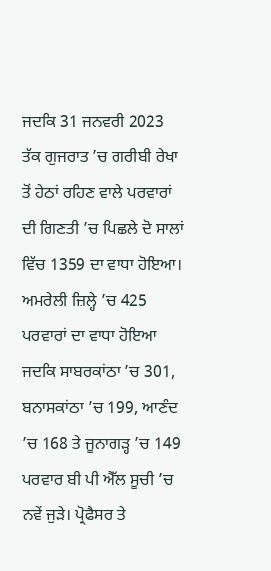ਜਦਕਿ 31 ਜਨਵਰੀ 2023 ਤੱਕ ਗੁਜਰਾਤ ’ਚ ਗਰੀਬੀ ਰੇਖਾ ਤੋਂ ਹੇਠਾਂ ਰਹਿਣ ਵਾਲੇ ਪਰਵਾਰਾਂ ਦੀ ਗਿਣਤੀ ’ਚ ਪਿਛਲੇ ਦੋ ਸਾਲਾਂ ਵਿੱਚ 1359 ਦਾ ਵਾਧਾ ਹੋਇਆ। ਅਮਰੇਲੀ ਜ਼ਿਲ੍ਹੇ ’ਚ 425 ਪਰਵਾਰਾਂ ਦਾ ਵਾਧਾ ਹੋਇਆ ਜਦਕਿ ਸਾਬਰਕਾਂਠਾ ’ਚ 301, ਬਨਾਸਕਾਂਠਾ ’ਚ 199, ਆਣੰਦ ’ਚ 168 ਤੇ ਜੂਨਾਗੜ੍ਹ ’ਚ 149 ਪਰਵਾਰ ਬੀ ਪੀ ਐੱਲ ਸੂਚੀ ’ਚ ਨਵੇਂ ਜੁੜੇ। ਪ੍ਰੋਫੈਸਰ ਤੇ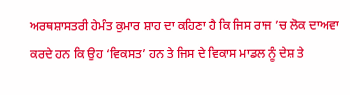ਅਰਥਸ਼ਾਸਤਰੀ ਹੇਮੰਤ ਕੁਮਾਰ ਸ਼ਾਹ ਦਾ ਕਹਿਣਾ ਹੈ ਕਿ ਜਿਸ ਰਾਜ ’ਚ ਲੋਕ ਦਾਅਵਾ ਕਰਦੇ ਹਨ ਕਿ ਉਹ ‘ਵਿਕਸਤ’ ਹਨ ਤੇ ਜਿਸ ਦੇ ਵਿਕਾਸ ਮਾਡਲ ਨੂੰ ਦੇਸ਼ ਤੇ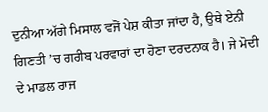ਦੁਨੀਆ ਅੱਗੇ ਮਿਸਾਲ ਵਜੋਂ ਪੇਸ਼ ਕੀਤਾ ਜਾਂਦਾ ਹੈ, ਉਥੇ ਏਨੀ ਗਿਣਤੀ ’ਚ ਗਰੀਬ ਪਰਵਾਰਾਂ ਦਾ ਹੋਣਾ ਦਰਦਨਾਕ ਹੈ। ਜੇ ਮੋਦੀ ਦੇ ਮਾਡਲ ਰਾਜ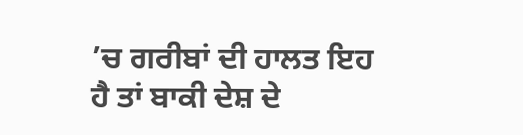’ਚ ਗਰੀਬਾਂ ਦੀ ਹਾਲਤ ਇਹ ਹੈ ਤਾਂ ਬਾਕੀ ਦੇਸ਼ ਦੇ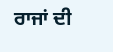ਰਾਜਾਂ ਦੀ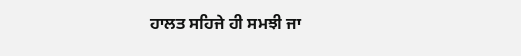ਹਾਲਤ ਸਹਿਜੇ ਹੀ ਸਮਝੀ ਜਾ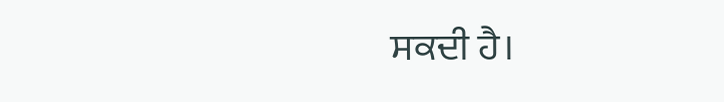ਸਕਦੀ ਹੈ।